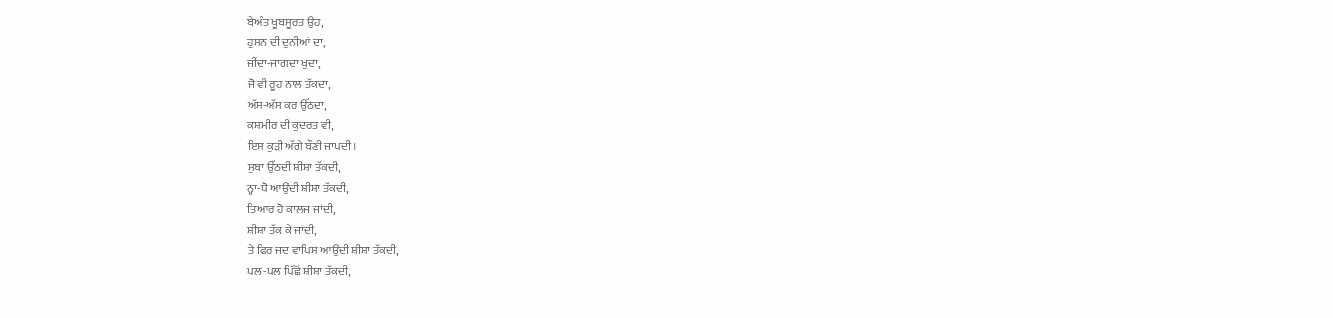ਬੇਅੰਤ ਖੂਬਸੂਰਤ ਉਹ,
ਹੁਸਨ ਦੀ ਦੁਨੀਆਂ ਦਾ,
ਜੀਂਦਾ-ਜਾਗਦਾ ਖੁਦਾ,
ਜੋ ਵੀ ਰੂਹ ਨਾਲ ਤੱਕਦਾ,
ਅੱਸ-ਅੱਸ ਕਰ ਉੱਠਦਾ,
ਕਸ਼ਮੀਰ ਦੀ ਕੁਦਰਤ ਵੀ,
ਇਸ ਕੁੜੀ ਅੱਗੇ ਬੌਣੀ ਜਾਪਦੀ।
ਸੁਬਾ ਉੱਠਦੀ ਸ਼ੀਸ਼ਾ ਤੱਕਦੀ,
ਨ੍ਹਾ-ਧੋ ਆਉਂਦੀ ਸ਼ੀਸ਼ਾ ਤੱਕਦੀ,
ਤਿਆਰ ਹੋ ਕਾਲਜ ਜਾਂਦੀ,
ਸ਼ੀਸ਼ਾ ਤੱਕ ਕੇ ਜਾਂਦੀ,
ਤੇ ਫਿਰ ਜਦ ਵਾਪਿਸ ਆਉਂਦੀ ਸ਼ੀਸ਼ਾ ਤੱਕਦੀ,
ਪਲ-ਪਲ ਪਿੱਛੋਂ ਸ਼ੀਸ਼ਾ ਤੱਕਦੀ,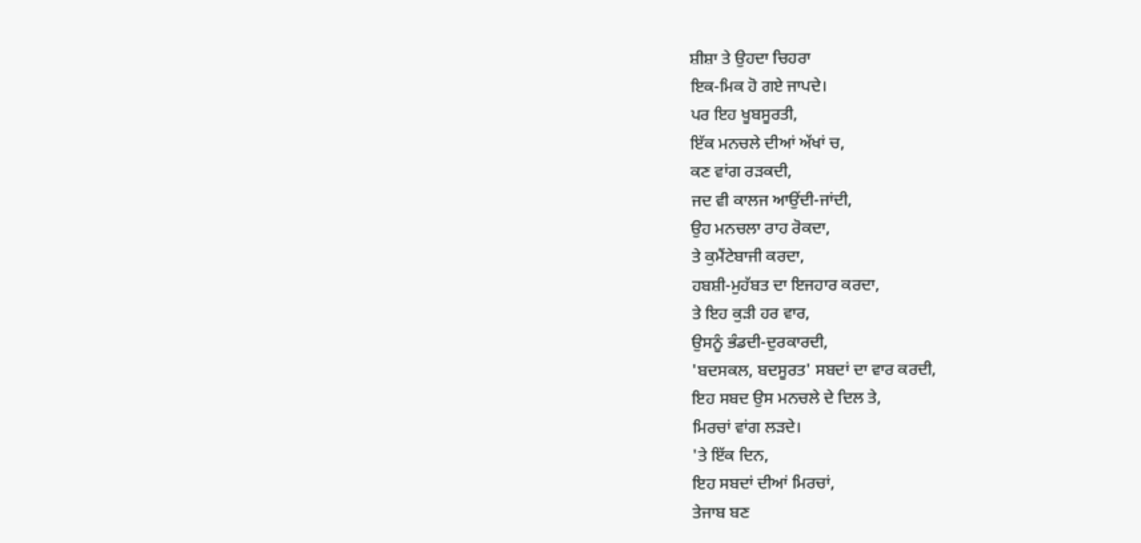ਸ਼ੀਸ਼ਾ ਤੇ ਉਹਦਾ ਚਿਹਰਾ
ਇਕ-ਮਿਕ ਹੋ ਗਏ ਜਾਪਦੇ।
ਪਰ ਇਹ ਖੂਬਸੂਰਤੀ,
ਇੱਕ ਮਨਚਲੇ ਦੀਆਂ ਅੱਖਾਂ ਚ,
ਕਣ ਵਾਂਗ ਰੜਕਦੀ,
ਜਦ ਵੀ ਕਾਲਜ ਆਉਂਦੀ-ਜਾਂਦੀ,
ਉਹ ਮਨਚਲਾ ਰਾਹ ਰੋਕਦਾ,
ਤੇ ਕੁਮੈਂਟੇਬਾਜੀ ਕਰਦਾ,
ਹਬਸ਼ੀ-ਮੁਹੱਬਤ ਦਾ ਇਜਹਾਰ ਕਰਦਾ,
ਤੇ ਇਹ ਕੁੜੀ ਹਰ ਵਾਰ,
ਉਸਨੂੰ ਭੰਡਦੀ-ਦੁਰਕਾਰਦੀ,
'ਬਦਸਕਲ, ਬਦਸੂਰਤ' ਸਬਦਾਂ ਦਾ ਵਾਰ ਕਰਦੀ,
ਇਹ ਸਬਦ ਉਸ ਮਨਚਲੇ ਦੇ ਦਿਲ ਤੇ,
ਮਿਰਚਾਂ ਵਾਂਗ ਲੜਦੇ।
'ਤੇ ਇੱਕ ਦਿਨ,
ਇਹ ਸਬਦਾਂ ਦੀਆਂ ਮਿਰਚਾਂ,
ਤੇਜਾਬ ਬਣ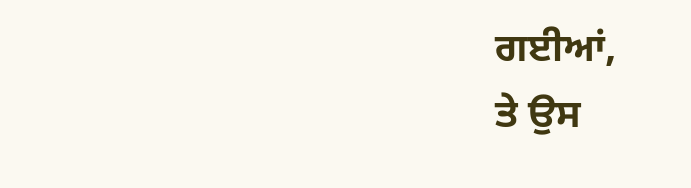ਗਈਆਂ,
ਤੇ ਉਸ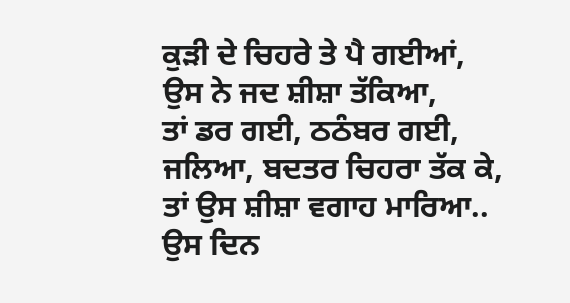ਕੁੜੀ ਦੇ ਚਿਹਰੇ ਤੇ ਪੈ ਗਈਆਂ,
ਉਸ ਨੇ ਜਦ ਸ਼ੀਸ਼ਾ ਤੱਕਿਆ,
ਤਾਂ ਡਰ ਗਈ, ਠਠੰਬਰ ਗਈ,
ਜਲਿਆ, ਬਦਤਰ ਚਿਹਰਾ ਤੱਕ ਕੇ,
ਤਾਂ ਉਸ ਸ਼ੀਸ਼ਾ ਵਗਾਹ ਮਾਰਿਆ..
ਉਸ ਦਿਨ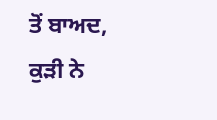ਤੋਂ ਬਾਅਦ,
ਕੁੜੀ ਨੇ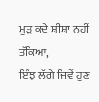ਮੁੜ ਕਦੇ ਸ਼ੀਸ਼ਾ ਨਹੀਂ ਤੱਕਿਆ,
ਇੰਝ ਲੱਗੇ ਜਿਵੇਂ ਹੁਣ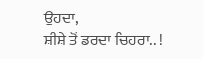ਉਹਦਾ,
ਸ਼ੀਸ਼ੇ ਤੋਂ ਡਰਦਾ ਚਿਹਰਾ.. !